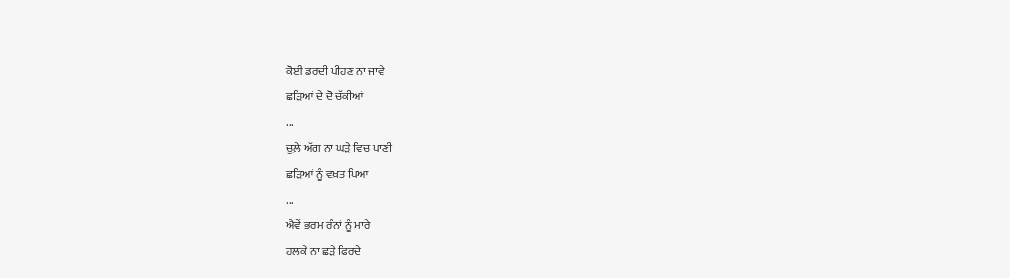ਕੋਈ ਡਰਦੀ ਪੀਹਣ ਨਾ ਜਾਵੇ
ਛੜਿਆਂ ਦੇ ਦੋ ਚੱਕੀਆਂ
...
ਚੁਲ਼ੇ ਅੱਗ ਨਾ ਘੜੇ ਵਿਚ ਪਾਣੀ
ਛੜਿਆਂ ਨੂੰ ਵਖ਼ਤ ਪਿਆ
...
ਐਵੇਂ ਭਰਮ ਰੰਨਾਂ ਨੂੰ ਮਾਰੇ
ਹਲਕੇ ਨਾ ਛੜੇ ਫਿਰਦੇ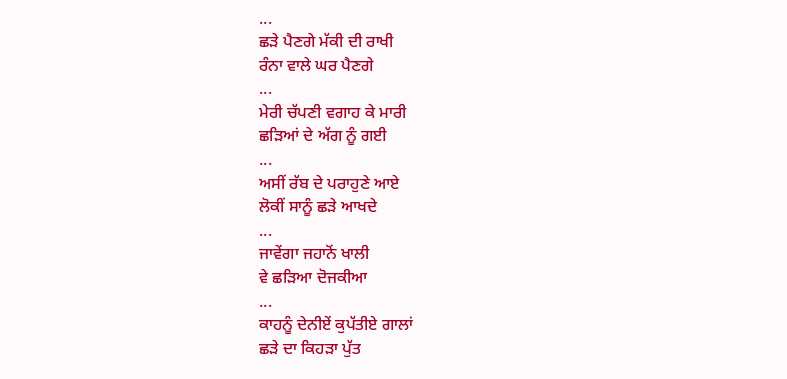...
ਛੜੇ ਪੈਣਗੇ ਮੱਕੀ ਦੀ ਰਾਖੀ
ਰੰਨਾ ਵਾਲੇ ਘਰ ਪੈਣਗੇ
...
ਮੇਰੀ ਚੱਪਣੀ ਵਗਾਹ ਕੇ ਮਾਰੀ
ਛੜਿਆਂ ਦੇ ਅੱਗ ਨੂੰ ਗਈ
...
ਅਸੀਂ ਰੱਬ ਦੇ ਪਰਾਹੁਣੇ ਆਏ
ਲੋਕੀਂ ਸਾਨੂੰ ਛੜੇ ਆਖਦੇ
...
ਜਾਵੇਂਗਾ ਜਹਾਨੋਂ ਖਾਲੀ
ਵੇ ਛੜਿਆ ਦੋਜਕੀਆ
...
ਕਾਹਨੂੰ ਦੇਨੀਏਂ ਕੁਪੱਤੀਏ ਗਾਲਾਂ
ਛੜੇ ਦਾ ਕਿਹੜਾ ਪੁੱਤ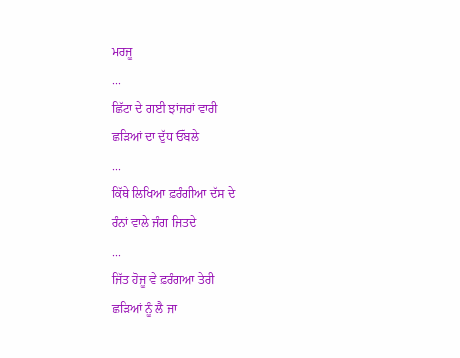ਮਰਜੂ
...
ਛਿੱਟਾ ਦੇ ਗਈ ਝਾਂਜਰਾਂ ਵਾਰੀ
ਛੜਿਆਂ ਦਾ ਦੁੱਧ ਓੱਬਲੇ
...
ਕਿੱਥੇ ਲਿਖਿਆ ਫ਼ਰੰਗੀਆ ਦੱਸ ਦੇ
ਰੰਨਾਂ ਵਾਲੇ ਜੰਗ ਜਿਤਦੇ
...
ਜਿੱਤ ਹੋਜੂ ਵੇ ਫ਼ਰੰਗਆ ਤੇਰੀ
ਛੜਿਆਂ ਨੂੰ ਲੈ ਜਾ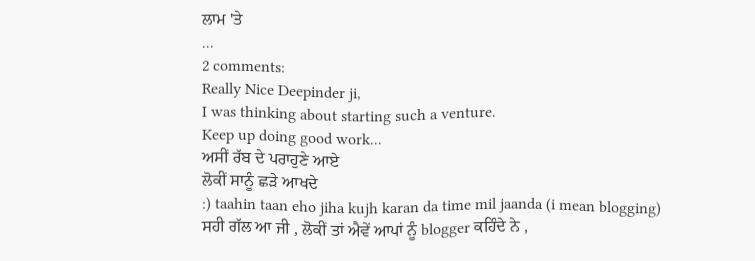ਲਾਮ 'ਤੇ
...
2 comments:
Really Nice Deepinder ji,
I was thinking about starting such a venture.
Keep up doing good work...
ਅਸੀਂ ਰੱਬ ਦੇ ਪਰਾਹੁਣੇ ਆਏ
ਲੋਕੀਂ ਸਾਨੂੰ ਛੜੇ ਆਖਦੇ
:) taahin taan eho jiha kujh karan da time mil jaanda (i mean blogging)
ਸਹੀ ਗੱਲ ਆ ਜੀ , ਲੋਕੀਂ ਤਾਂ ਐਵੇਂ ਆਪਾਂ ਨੂੰ blogger ਕਹਿੰਦੇ ਨੇ ,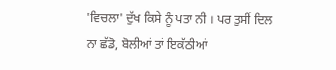'ਵਿਚਲਾ' ਦੁੱਖ ਕਿਸੇ ਨੂੰ ਪਤਾ ਨੀ । ਪਰ ਤੁਸੀਂ ਦਿਲ ਨਾ ਛੱਡੋ, ਬੋਲੀਆਂ ਤਾਂ ਇਕੱਠੀਆਂ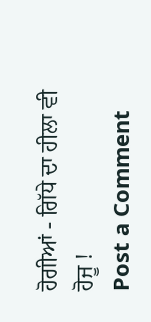ਹੋਗੀਆਂ - ਗਿੱਧੇ ਦਾ ਹੀਲਾ ਵੀ ਹੋਜੂ !
Post a Comment